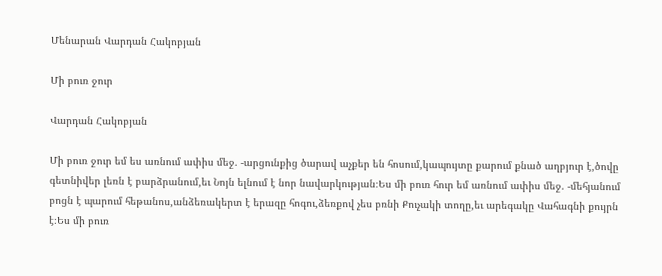Մենարան Վարդան Հակոբյան

Մի բուռ ջուր

Վարդան Հակոբյան

Մի բուռ ջուր եմ ես առնում ափիս մեջ. -արցունքից ծարավ աչքեր են հոսում,կապույտը քարում քնած աղբյուր է,ծովը գետնիվեր լեռն է բարձրանում,եւ Նոյն ելնում է նոր նավարկության։Ես մի բուռ հուր եմ առնում ափիս մեջ. -մեհյանում բոցն է պարում հեթանոս,անձեռակերտ է երազը հոգու,ձեռքով չես բռնի Քուչակի տողը,եւ արեգակը Վահագնի քույրն է։Ես մի բուռ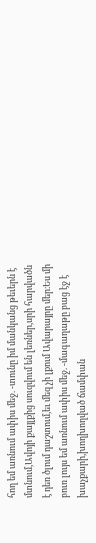հող եմ առնում ափիս մեջ. -տունը իմ մանկանց թեւերն է մտնում,Ավոյի քայլքից սուզվում են լեռներ,սրի հարվածն է դեռ ծլում դաշտում,եւ մեզ չի լքում Ավարայրը մեր։Ես մի բուռ լույս եմ առնում ափիս մեջ. -մագաղաթը բաց էջ է խաչքարի,խողխողված ճամփան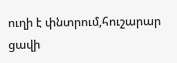ուղի է փնտրում,հուշարար ցավի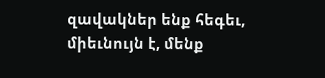զավակներ ենք հեգեւ, միեւնույն է, մենք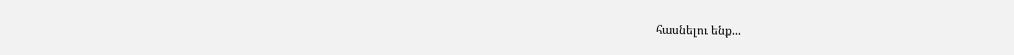հասնելու ենք...